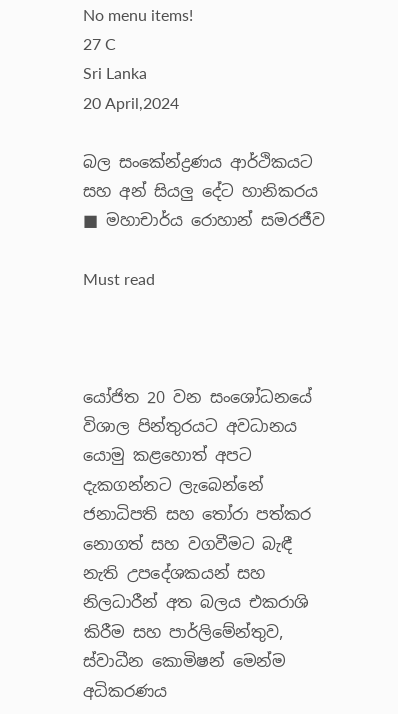No menu items!
27 C
Sri Lanka
20 April,2024

බල සංකේන්ද්‍රණය ආර්ථිකයට සහ අන් සියලු දේට හානිකරය ■ මහාචාර්ය රොහාන් සමරජීව

Must read



යෝජිත 20 වන සංශෝධනයේ විශාල පින්තුරයට අවධානය යොමු කළහොත් අපට දැකගන්නට ලැබෙන්නේ ජනාධිපති සහ තෝරා පත්කර නොගත් සහ වගවීමට බැඳී නැති උපදේශකයන් සහ නිලධාරීන් අත බලය එකරාශි කිරීම සහ පාර්ලිමේන්තුව, ස්වාධීන කොමිෂන් මෙන්ම අධිකරණය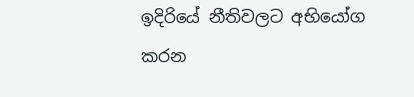ඉදිරියේ නීතිවලට අභියෝග කරන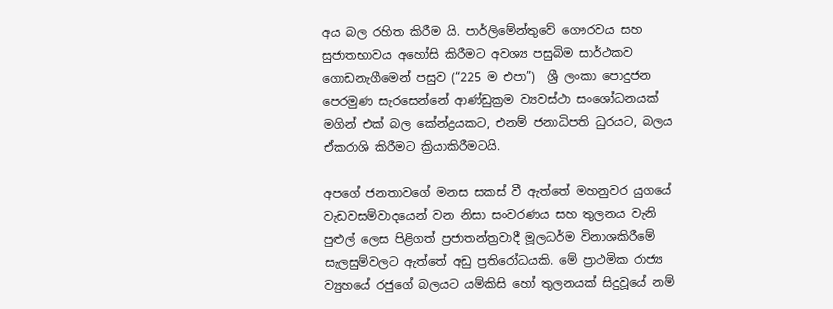අය බල රහිත කිරීම යි. පාර්ලිමේන්තුවේ ගෞරවය සහ සුජාතභාවය අහෝසි කිරීමට අවශ්‍ය පසුබිම සාර්ථකව ගොඩනැගීමෙන් පසුව (“225 ම එපා”)  ශ්‍රී ලංකා පොදුජන පෙරමුණ සැරසෙන්නේ ආණ්ඩුක්‍රම ව්‍යවස්ථා සංශෝධනයක් මගින් එක් බල කේන්ද්‍රයකට, එනම් ජනාධිපති ධුරයට, බලය ඒකරාශි කිරීමට ක්‍රියාකිරීමටයි.

අපගේ ජනතාවගේ මනස සකස් වී ඇත්තේ මහනුවර යුගයේ වැඩවසම්වාදයෙන් වන නිසා සංවරණය සහ තුලනය වැනි පුළුල් ලෙස පිළිගත් ප්‍රජාතන්ත්‍රවාදී මූලධර්ම විනාශකිරීමේ සැලසුම්වලට ඇත්තේ අඩු ප්‍රතිරෝධයකි. මේ ප්‍රාථමික රාජ්‍ය ව්‍යුහයේ රජුගේ බලයට යම්කිසි හෝ තුලනයක් සිදුවූයේ නම්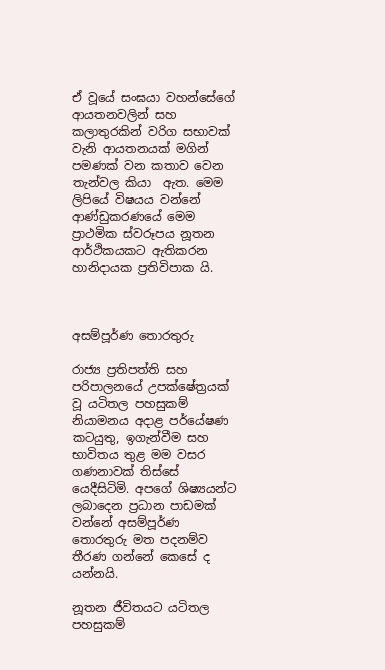ඒ වූයේ සංඝයා වහන්සේගේ ආයතනවලින් සහ කලාතුරකින් වරිග සභාවක් වැනි ආයතනයක් මගින් පමණක් වන කතාව වෙන තැන්වල කියා  ඇත. මෙම ලිපියේ විෂයය වන්නේ ආණ්ඩුකරණයේ මෙම ප්‍රාථමික ස්වරූපය නූතන ආර්ථිකයකට ඇතිකරන හානිදායක ප්‍රතිවිපාක යි.



අසම්පූර්ණ තොරතුරු

රාජ්‍ය ප්‍රතිපත්ති සහ පරිපාලනයේ උපක්ෂේත්‍රයක් වූ යටිතල පහසුකම් නියාමනය අදාළ පර්යේෂණ කටයුතු, ඉගැන්වීම සහ භාවිතය තුළ මම වසර ගණනාවක් තිස්සේ යෙදීසිටිමි. අපගේ ශිෂ්‍යයන්ට ලබාදෙන ප්‍රධාන පාඩමක් වන්නේ අසම්පූර්ණ තොරතුරු මත පදනම්ව තීරණ ගන්නේ කෙසේ ද යන්නයි.

නූතන ජීවිතයට යටිතල පහසුකම්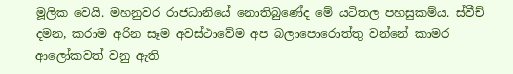මූලික වෙයි. මහනුවර රාජධානියේ නොතිබුණේද මේ යටිතල පහසුකම්ය. ස්වීච් දමන, කරාම අරින සෑම අවස්ථාවේම අප බලාපොරොත්තු වන්නේ කාමර ආලෝකවත් වනු ඇති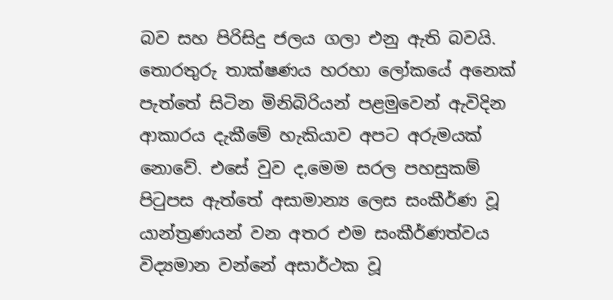බව සහ පිරිසිදු ජලය ගලා එනු ඇති බවයි. තොරතුරු තාක්ෂණය හරහා ලෝකයේ අනෙක් පැත්තේ සිටින මිනිබිරියන් පළමුවෙන් ඇවිදින ආකාරය දැකීමේ හැකියාව අපට අරුමයක් නොවේ. එසේ වුව ද,මෙම සරල පහසුකම් පිටුපස ඇත්තේ අසාමාන්‍ය ලෙස සංකීර්ණ වූ යාන්ත්‍රණයන් වන අතර එම සංකීර්ණත්වය විද්‍යමාන වන්නේ අසාර්ථක වූ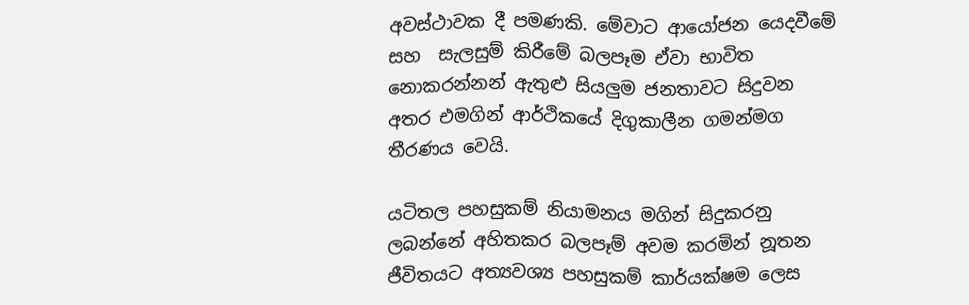අවස්ථාවක දී පමණකි. මේවාට ආයෝජන යෙදවීමේ සහ  සැලසුම් කිරීමේ බලපෑම ඒවා භාවිත නොකරන්නන් ඇතුළු සියලුම ජනතාවට සිදුවන අතර එමගින් ආර්ථිකයේ දිගුකාලීන ගමන්මග තීරණය වෙයි.

යටිතල පහසුකම් නියාමනය මගින් සිදුකරනු ලබන්නේ අහිතකර බලපෑම් අවම කරමින් නූතන ජීවිතයට අත්‍යවශ්‍ය පහසුකම් කාර්යක්ෂම ලෙස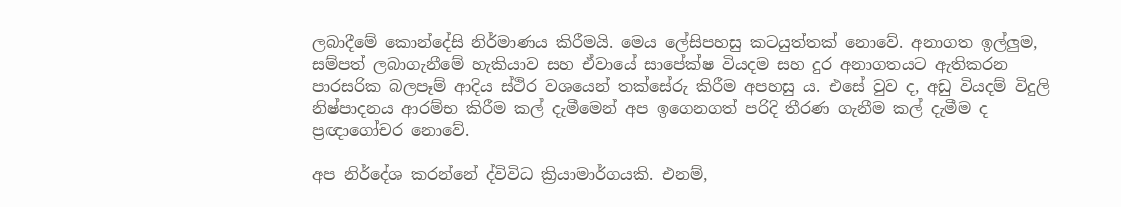ලබාදීමේ කොන්දේසි නිර්මාණය කිරීමයි. මෙය ලේසිපහසු කටයුත්තක් නොවේ. අනාගත ඉල්ලුම, සම්පත් ලබාගැනීමේ හැකියාව සහ ඒවායේ සාපේක්ෂ වියදම සහ දුර අනාගතයට ඇතිකරන පාරසරික බලපෑම් ආදිය ස්ථිර වශයෙන් තක්සේරු කිරීම අපහසු ය. එසේ වුව ද, අඩු වියදම් විදුලි නිෂ්පාදනය ආරම්භ කිරීම කල් දැමීමෙන් අප ඉගෙනගත් පරිදි තීරණ ගැනීම කල් දැමීම ද ප්‍රඥාගෝචර නොවේ.

අප නිර්දේශ කරන්නේ ද්විවිධ ක්‍රියාමාර්ගයකි. එනම්,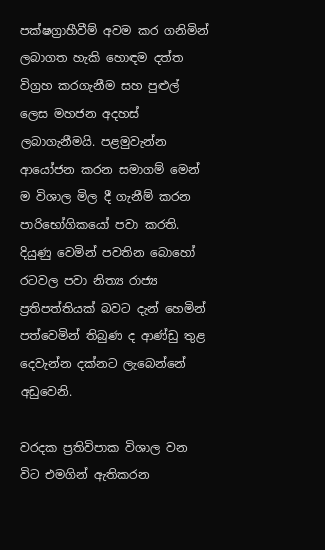පක්ෂග්‍රාහීවීම් අවම කර ගනිමින් ලබාගත හැකි හොඳම දත්ත විග්‍රහ කරගැනීම සහ පුළුල් ලෙස මහජන අදහස් ලබාගැනීමයි. පළමුවැන්න ආයෝජන කරන සමාගම් මෙන් ම විශාල මිල දී ගැනීම් කරන පාරිභෝගිකයෝ පවා කරති. දියුණු වෙමින් පවතින බොහෝ රටවල පවා නිත්‍ය රාජ්‍ය ප්‍රතිපත්තියක් බවට දැන් හෙමින් පත්වෙමින් තිබුණ ද ආණ්ඩු තුළ දෙවැන්න දක්නට ලැබෙන්නේ අඩුවෙනි.

වරදක ප්‍රතිවිපාක විශාල වන විට එමගින් ඇතිකරන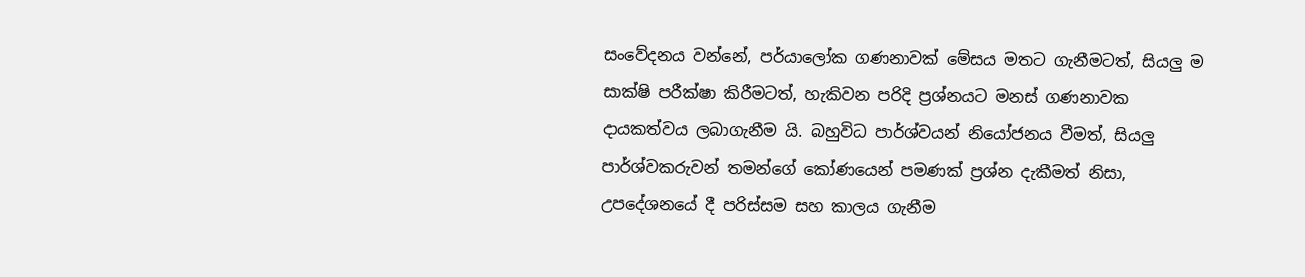සංවේදනය වන්නේ, පර්යාලෝක ගණනාවක් මේසය මතට ගැනීමටත්, සියලු ම සාක්ෂි පරීක්ෂා කිරීමටත්, හැකිවන පරිදි ප්‍රශ්නයට මනස් ගණනාවක දායකත්වය ලබාගැනීම යි. බහුවිධ පාර්ශ්වයන් නියෝජනය වීමත්, සියලු පාර්ශ්වකරුවන් තමන්ගේ කෝණයෙන් පමණක් ප්‍රශ්න දැකීමත් නිසා, උපදේශනයේ දී පරිස්සම සහ කාලය ගැනීම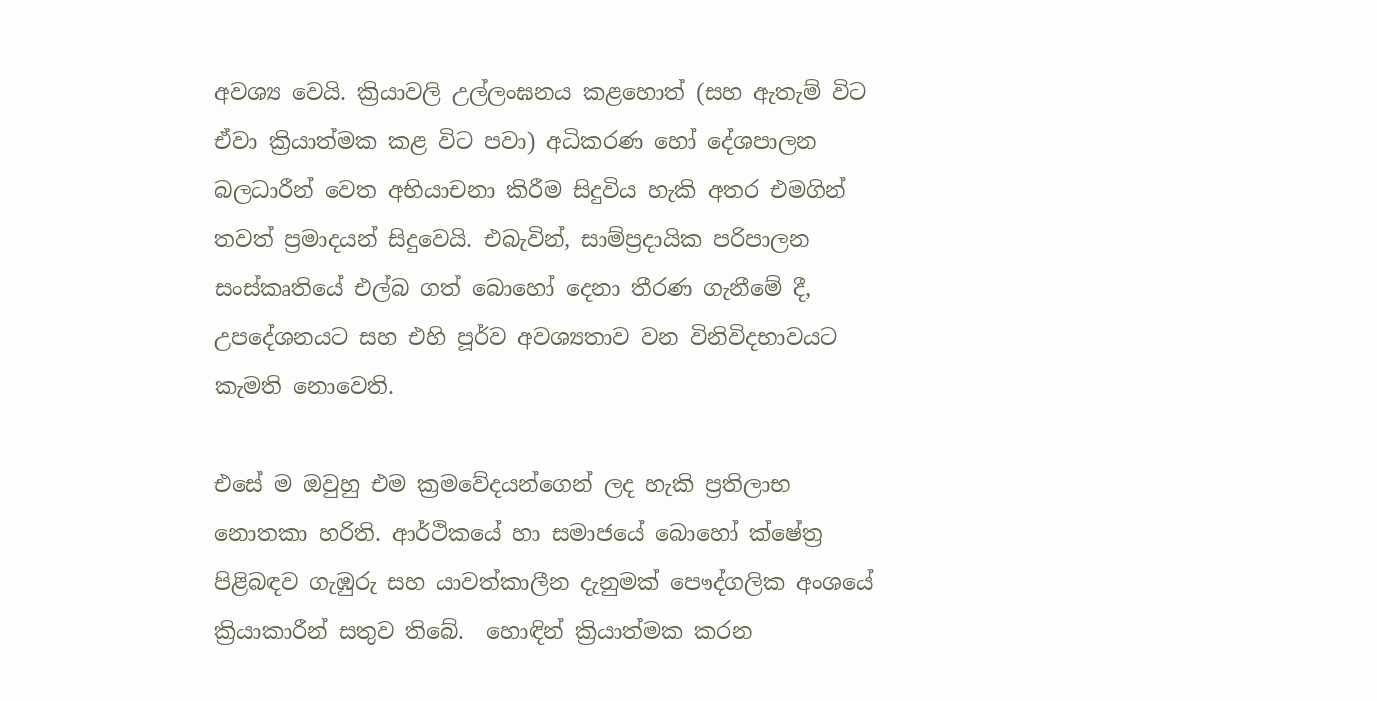අවශ්‍ය වෙයි. ක්‍රියාවලි උල්ලංඝනය කළහොත් (සහ ඇතැම් විට ඒවා ක්‍රියාත්මක කළ විට පවා) අධිකරණ හෝ දේශපාලන බලධාරීන් වෙත අභියාචනා කිරීම සිදුවිය හැකි අතර එමගින් තවත් ප්‍රමාදයන් සිදුවෙයි. එබැවින්, සාම්ප්‍රදායික පරිපාලන සංස්කෘතියේ එල්බ ගත් බොහෝ දෙනා තීරණ ගැනීමේ දී, උපදේශනයට සහ එහි පූර්ව අවශ්‍යතාව වන විනිවිදභාවයට කැමති නොවෙති.

එසේ ම ඔවුහු එම ක්‍රමවේදයන්ගෙන් ලද හැකි ප්‍රතිලාභ නොතකා හරිති. ආර්ථිකයේ හා සමාජයේ බොහෝ ක්ෂේත්‍ර පිළිබඳව ගැඹුරු සහ යාවත්කාලීන දැනුමක් පෞද්ගලික අංශයේ ක්‍රියාකාරීන් සතුව තිබේ.  හොඳින් ක්‍රියාත්මක කරන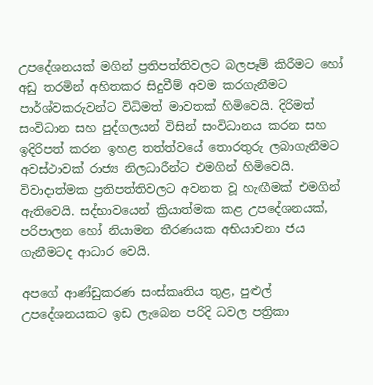උපදේශනයක් මගින් ප්‍රතිපත්තිවලට බලපෑම් කිරීමට හෝ අඩු තරමින් අහිතකර සිදුවීම් අවම කරගැනීමට පාර්ශ්වකරුවන්ට විධිමත් මාවතක් හිමිවෙයි. දිරිමත් සංවිධාන සහ පුද්ගලයන් විසින් සංවිධානය කරන සහ ඉදිරිපත් කරන ඉහළ තත්ත්වයේ තොරතුරු ලබාගැනීමට අවස්ථාවක් රාජ්‍ය නිලධාරීන්ට එමගින් හිමිවෙයි. විවාදාත්මක ප්‍රතිපත්තිවලට අවනත වූ හැඟීමක් එමගින් ඇතිවෙයි. සද්භාවයෙන් ක්‍රියාත්මක කළ උපදේශනයක්, පරිපාලන හෝ නියාමන තීරණයක අභියාචනා ජය ගැනීමටද ආධාර වෙයි.

අපගේ ආණ්ඩුකරණ සංස්කෘතිය තුළ, පුළුල් උපදේශනයකට ඉඩ ලැබෙන පරිදි ධවල පත්‍රිකා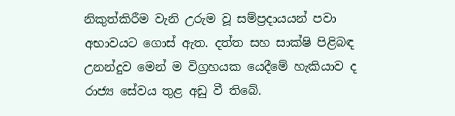නිකුත්කිරීම වැනි උරුම වූ සම්ප්‍රදායයන් පවා අභාවයට ගොස් ඇත. දත්ත සහ සාක්ෂි පිළිබඳ උනන්දුව මෙන් ම විග්‍රහයක යෙදීමේ හැකියාව ද රාජ්‍ය සේවය තුළ අඩු වී තිබේ.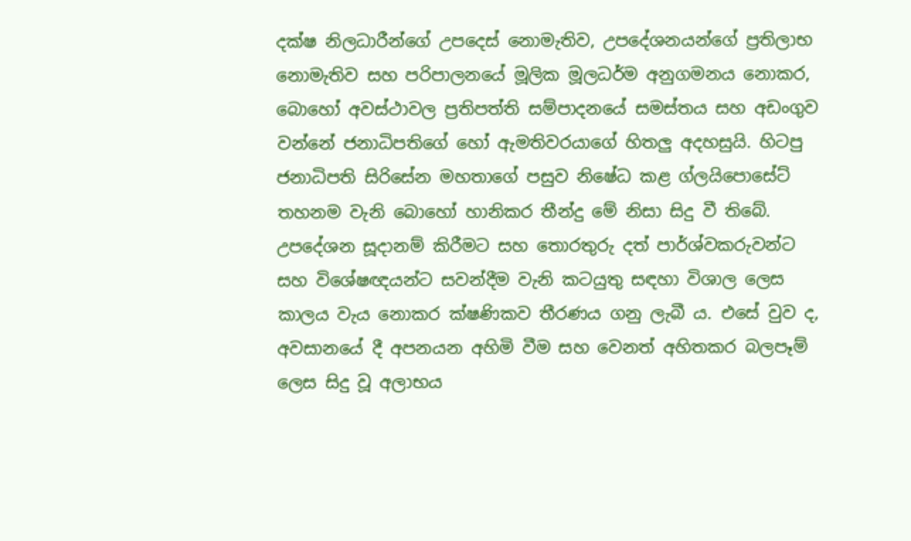දක්ෂ නිලධාරීන්ගේ උපදෙස් නොමැතිව, උපදේශනයන්ගේ ප්‍රතිලාභ නොමැතිව සහ පරිපාලනයේ මූලික මූලධර්ම අනුගමනය නොකර, බොහෝ අවස්ථාවල ප්‍රතිපත්ති සම්පාදනයේ සමස්තය සහ අඩංගුව වන්නේ ජනාධිපතිගේ හෝ ඇමතිවරයාගේ හිතලු අදහසුයි. හිටපු ජනාධිපති සිරිසේන මහතාගේ පසුව නිෂේධ කළ ග්ලයිපොසේට් තහනම වැනි බොහෝ හානිකර තීන්දු මේ නිසා සිදු වී තිබේ. උපදේශන සූදානම් කිරීමට සහ තොරතුරු දත් පාර්ශ්වකරුවන්ට සහ විශේෂඥයන්ට සවන්දීම වැනි කටයුතු සඳහා විශාල ලෙස කාලය වැය නොකර ක්ෂණිකව තීරණය ගනු ලැබී ය. එසේ වුව ද, අවසානයේ දී අපනයන අහිමි වීම සහ වෙනත් අහිතකර බලපෑම් ලෙස සිදු වූ අලාභය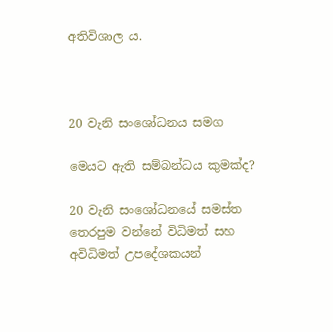අතිවිශාල ය.



20 වැනි සංශෝධනය සමග

මෙයට ඇති සම්බන්ධය කුමක්ද?

20 වැනි සංශෝධනයේ සමස්ත තෙරපුම වන්නේ විධිමත් සහ අවිධිමත් උපදේශකයන්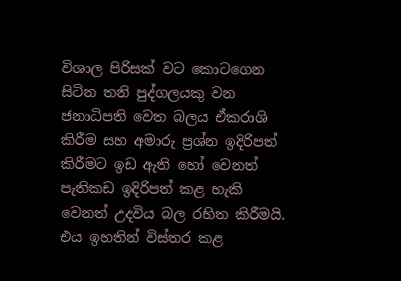විශාල පිරිසක් වට කොටගෙන සිටින තනි පුද්ගලයකු වන ජනාධිපති වෙත බලය ඒකරාශි කිරීම සහ අමාරු ප්‍රශ්න ඉදිරිපත් කිරීමට ඉඩ ඇති හෝ වෙනත් පැතිකඩ ඉදිරිපත් කළ හැකි වෙනත් උදවිය බල රහිත කිරීමයි. එය ඉහතින් විස්තර කළ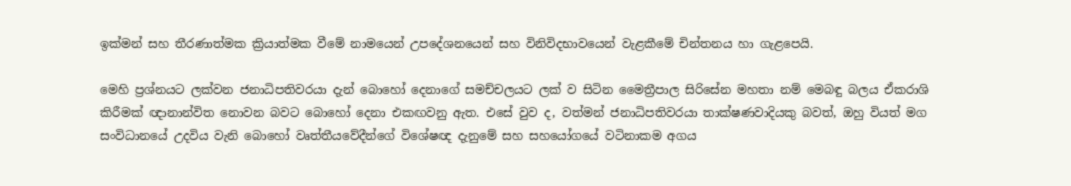ඉක්මන් සහ තීරණාත්මක ක්‍රියාත්මක වීමේ නාමයෙන් උපදේශනයෙන් සහ විනිවිදභාවයෙන් වැළකීමේ චින්තනය හා ගැළපෙයි.

මෙහි ප්‍රශ්නයට ලක්වන ජනාධිපතිවරයා දැන් බොහෝ දෙනාගේ සමච්චලයට ලක් ව සිටින මෛත්‍රීපාල සිරිසේන මහතා නම් මෙබඳු බලය ඒකරාශි කිරීමක් ඥානාන්විත නොවන බවට බොහෝ දෙනා එකඟවනු ඇත. එසේ වුව ද, වත්මන් ජනාධිපතිවරයා තාක්ෂණවාදියකු බවත්, ඔහු වියත් මග සංවිධානයේ උදවිය වැනි බොහෝ වෘත්තීයවේදීන්ගේ විශේෂඥ දැනුමේ සහ සහයෝගයේ වටිනාකම අගය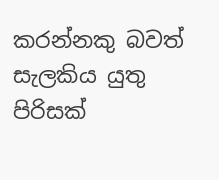කරන්නකු බවත් සැලකිය යුතු පිරිසක්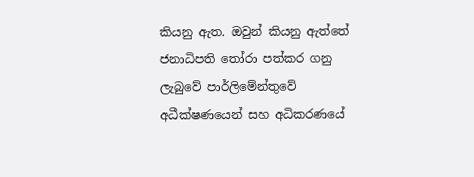කියනු ඇත. ඔවුන් කියනු ඇත්තේ ජනාධිපති තෝරා පත්කර ගනු ලැබුවේ පාර්ලිමේන්තුවේ අධීක්ෂණයෙන් සහ අධිකරණයේ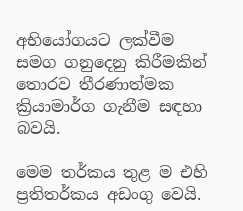අභියෝගයට ලක්වීම සමග ගනුදෙනු කිරීමකින් තොරව තීරණාත්මක ක්‍රියාමාර්ග ගැනීම සඳහා බවයි.

මෙම තර්කය තුළ ම එහි ප්‍රතිතර්කය අඩංගු වෙයි.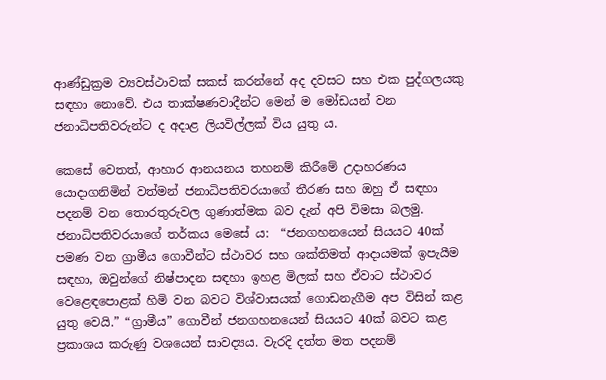ආණ්ඩුක්‍රම ව්‍යවස්ථාවක් සකස් කරන්නේ අද දවසට සහ එක පුද්ගලයකු සඳහා නොවේ. එය තාක්ෂණවාදීන්ට මෙන් ම මෝඩයන් වන ජනාධිපතිවරුන්ට ද අදාළ ලියවිල්ලක් විය යුතු ය.

කෙසේ වෙතත්, ආහාර ආනයනය තහනම් කිරීමේ උදාහරණය යොදාගනිමින් වත්මන් ජනාධිපතිවරයාගේ තීරණ සහ ඔහු ඒ සඳහා පදනම් වන තොරතුරුවල ගුණාත්මක බව දැන් අපි විමසා බලමු. ජනාධිපතිවරයාගේ තර්කය මෙසේ ය:  “ජනගහනයෙන් සියයට 40ක් පමණ වන ග්‍රාමීය ගොවීන්ට ස්ථාවර සහ ශක්තිමත් ආදායමක් ඉපැයීම සඳහා, ඔවුන්ගේ නිෂ්පාදන සඳහා ඉහළ මිලක් සහ ඒවාට ස්ථාවර වෙළෙඳපොළක් හිමි වන බවට විශ්වාසයක් ගොඩනැගීම අප විසින් කළ යුතු වෙයි.” “ග්‍රාමීය” ගොවීන් ජනගහනයෙන් සියයට 40ක් බවට කළ ප්‍රකාශය කරුණු වශයෙන් සාවද්‍යය. වැරදි දත්ත මත පදනම්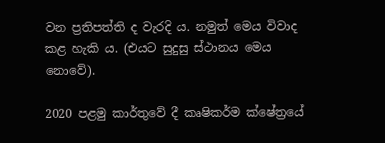වන ප්‍රතිපත්ති ද වැරදි ය. නමුත් මෙය විවාද කළ හැකි ය. (එයට සුදුසු ස්ථානය මෙය නොවේ).

2020 පළමු කාර්තුවේ දී කෘෂිකර්ම ක්ෂේත්‍රයේ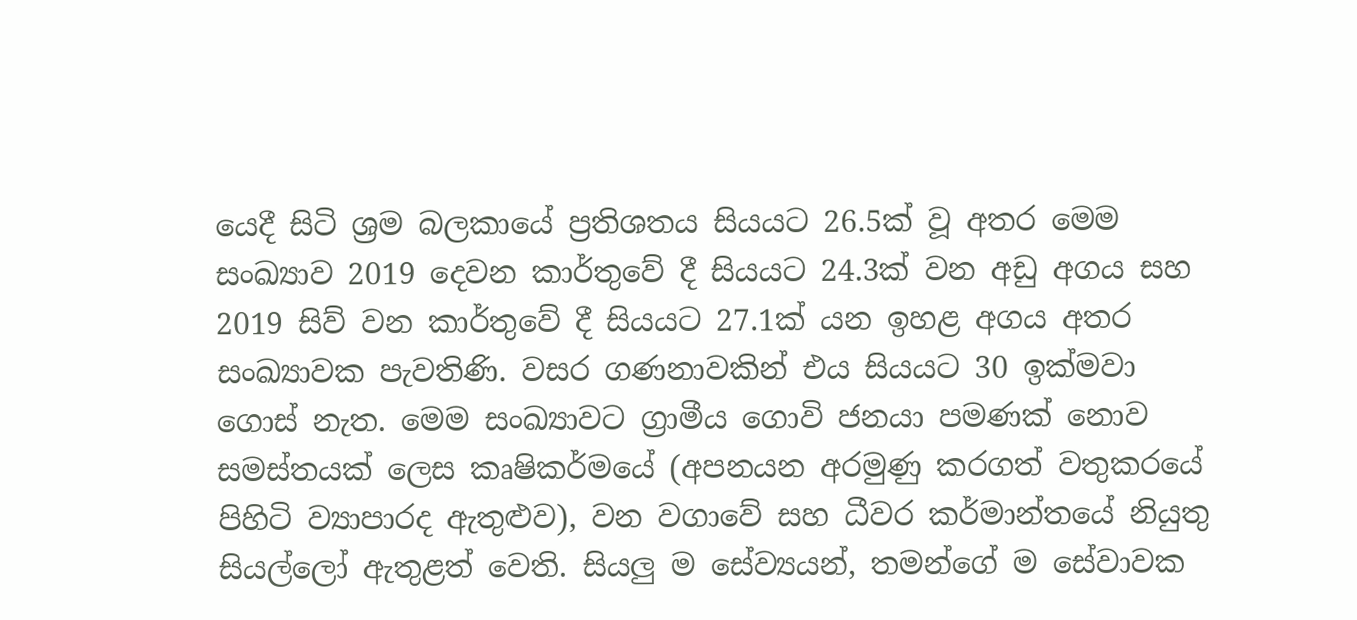යෙදී සිටි ශ්‍රම බලකායේ ප්‍රතිශතය සියයට 26.5ක් වූ අතර මෙම සංඛ්‍යාව 2019 දෙවන කාර්තුවේ දී සියයට 24.3ක් වන අඩු අගය සහ 2019 සිව් වන කාර්තුවේ දී සියයට 27.1ක් යන ඉහළ අගය අතර සංඛ්‍යාවක පැවතිණි. වසර ගණනාවකින් එය සියයට 30 ඉක්මවා ගොස් නැත. මෙම සංඛ්‍යාවට ග්‍රාමීය ගොවි ජනයා පමණක් නොව සමස්තයක් ලෙස කෘෂිකර්මයේ (අපනයන අරමුණු කරගත් වතුකරයේ පිහිටි ව්‍යාපාරද ඇතුළුව), වන වගාවේ සහ ධීවර කර්මාන්තයේ නියුතු සියල්ලෝ ඇතුළත් වෙති. සියලු ම සේව්‍යයන්, තමන්ගේ ම සේවාවක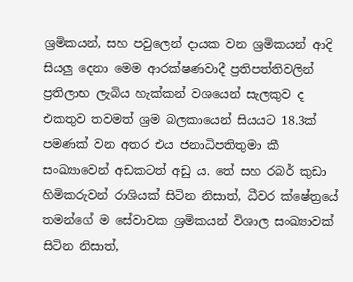ශ්‍රමිකයන්, සහ පවුලෙන් දායක වන ශ්‍රමිකයන් ආදි සියලු දෙනා මෙම ආරක්ෂණවාදී ප්‍රතිපත්තිවලින් ප්‍රතිලාභ ලැබිය හැක්කන් වශයෙන් සැලකුව ද එකතුව තවමත් ශ්‍රම බලකායෙන් සියයට 18.3ක් පමණක් වන අතර එය ජනාධිපතිතුමා කී සංඛ්‍යාවෙන් අඩකටත් අඩු ය. තේ සහ රබර් කුඩා හිමිකරුවන් රාශියක් සිටින නිසාත්, ධීවර ක්ෂේත්‍රයේ තමන්ගේ ම සේවාවක ශ්‍රමිකයන් විශාල සංඛ්‍යාවක් සිටින නිසාත්,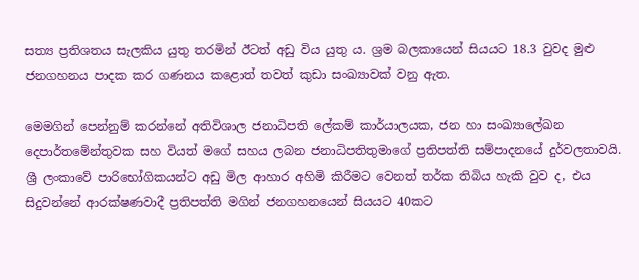සත්‍ය ප්‍රතිශතය සැලකිය යුතු තරමින් ඊටත් අඩු විය යුතු ය. ශ්‍රම බලකායෙන් සියයට 18.3 වුවද මුළු ජනගහනය පාදක කර ගණනය කළොත් තවත් කුඩා සංඛ්‍යාවක් වනු ඇත.

මෙමගින් පෙන්නුම් කරන්නේ අතිවිශාල ජනාධිපති ලේකම් කාර්යාලයක, ජන හා සංඛ්‍යාලේඛන දෙපාර්තමේන්තුවක සහ වියත් මගේ සහය ලබන ජනාධිපතිතුමාගේ ප්‍රතිපත්ති සම්පාදනයේ දුර්වලතාවයි. ශ්‍රී ලංකාවේ පාරිභෝගිකයන්ට අඩු මිල ආහාර අහිමි කිරීමට වෙනත් තර්ක තිබිය හැකි වුව ද, එය සිදුවන්නේ ආරක්ෂණවාදී ප්‍රතිපත්ති මගින් ජනගහනයෙන් සියයට 40කට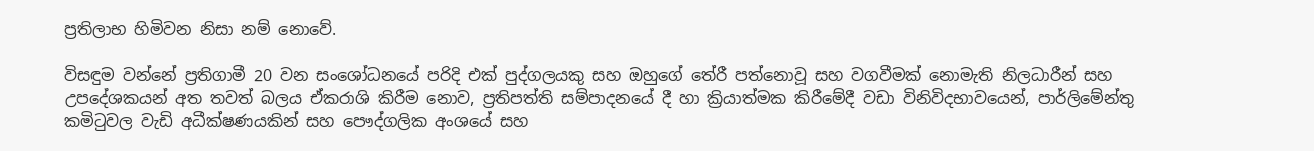ප්‍රතිලාභ හිමිවන නිසා නම් නොවේ.

විසඳුම වන්නේ ප්‍රතිගාමී 20 වන සංශෝධනයේ පරිදි එක් පුද්ගලයකු සහ ඔහුගේ තේරී පත්නොවූ සහ වගවීමක් නොමැති නිලධාරීන් සහ උපදේශකයන් අත තවත් බලය ඒකරාශි කිරීම නොව, ප්‍රතිපත්ති සම්පාදනයේ දී හා ක්‍රියාත්මක කිරීමේදී වඩා විනිවිදභාවයෙන්, පාර්ලිමේන්තු කමිටුවල වැඩි අධීක්ෂණයකින් සහ පෞද්ගලික අංශයේ සහ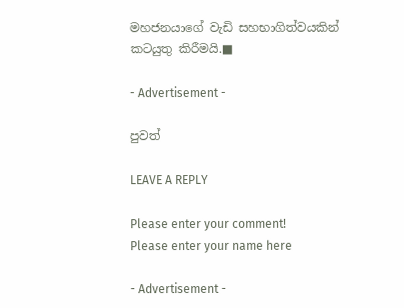මහජනයාගේ වැඩි සහභාගිත්වයකින් කටයුතු කිරීමයි.■

- Advertisement -

පුවත්

LEAVE A REPLY

Please enter your comment!
Please enter your name here

- Advertisement -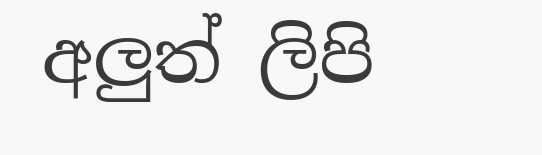අලුත් ලිපි